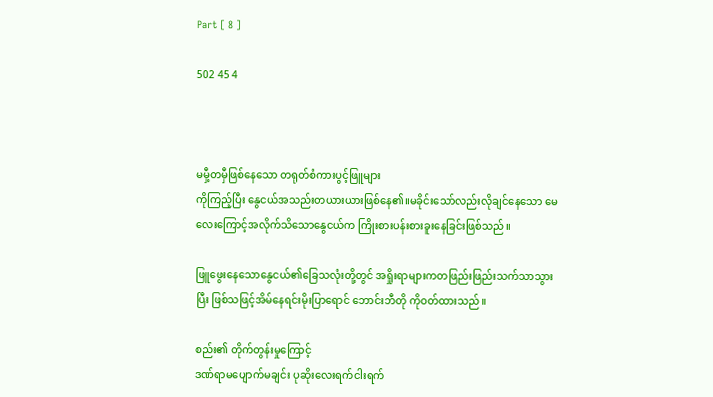Part [ 8 ]

502 45 4



မမှီ့တမှီဖြစ်နေသော တရုတ်စံကားပွင့်ဖြူများ
ကိုကြည့်ပြီး နွေငယ်အသည်းတယားယားဖြစ်နေ၏။မခိုင်းသော်လည်းလိုချင်နေသော မေလေးကြောင့်အလိုက်သိသောနွေငယ်က ကြိုးစားပန်းစားခူးနေခြင်းဖြစ်သည်။

ဖြူဖွေးနေသောနွေငယ်၏ခြေသလုံးတို့တွင် အရှိုးရာများကတဖြည်းဖြည်းသက်သာသွားပြီး ဖြစ်သဖြင့်အိမ်နေရင်းမိုးပြာရောင် ဘောင်းဘီတို ကိုဝတ်ထားသည်။

စည်း၏ တိုက်တွန်းမှုကြောင့်
ဒဏ်ရာမပျောက်မချင်း ပုဆိုးလေးရက်ငါးရက်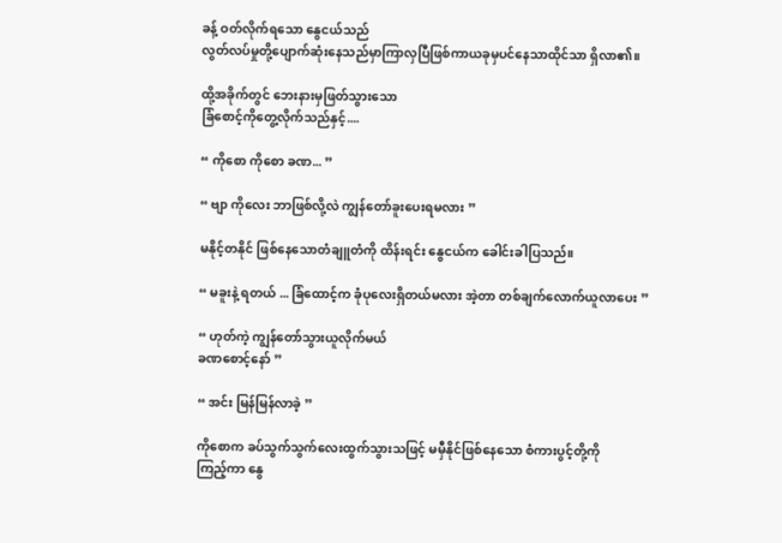ခန့် ဝတ်လိုက်ရသော နွေငယ်သည်
လွတ်လပ်မှုတို့ပျောက်ဆုံးနေသည်မှာကြာလှပြီဖြစ်ကာယခုမှပင်နေသာထိုင်သာ ရှိလာ၏။

ထို့အခိုက်တွင် ဘေးနားမှဖြတ်သွားသော
ခြံစောင့်ကိုတွေ့လိုက်သည်နှင့်....

“ ကိုစော ကိုစော ခဏ... ”

“ ဗျာ ကိုလေး ဘာဖြစ်လို့လဲ ကျွန်တော်ခူးပေးရမလား ”

မနိုင့်တနိုင် ဖြစ်နေသောတံချူတံကို ထိန်းရင်း နွေငယ်က ခေါင်းခါပြသည်။

“ မခူးနဲ့ ရတယ် ... ခြံထောင့်က ခုံပုလေးရှိတယ်မလား အဲ့တာ တစ်ချက်လောက်ယူလာပေး ”

“ ဟုတ်ကဲ့ ကျွန်တော်သွားယူလိုက်မယ်
ခဏစောင့်နော် ”

“ အင်း မြန်မြန်လာခဲ့ ”

ကိုစောက ခပ်သွက်သွက်လေးထွက်သွားသဖြင့် မမှီနိုင်ဖြစ်နေသော စံကားပွင့်တို့ကို
ကြည့်ကာ နွေ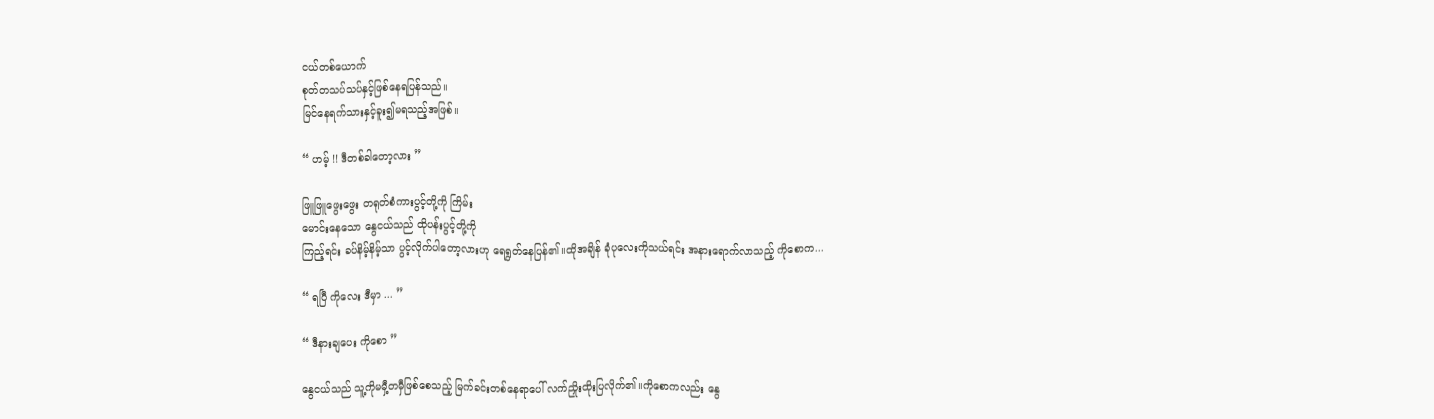ငယ်တစ်ယောက်
စုတ်တသပ်သပ်နှင့်ဖြစ်နေရပြန်သည်။
မြင်‌နေရက်သားနှင့်ခူး၍မရသည့်အဖြစ်။

“ ဟမ့် !! ဒီတစ်ခါတော့လား ”

ဖြူဖြူဖွေးဖွေး တရုတ်စံကားပွင့်တို့ကို ကြိမ်း
မောင်းနေသော နွေငယ်သည် ထိုပန်းပွင့်တို့ကို
ကြည့်ရင်း ခပ်နိမ့်နိမ့်သာ ပွင့်လိုက်ပါတော့လားဟု ရေရွတ်နေပြန်၏။ထိုအချိန် ခုံပုလေးကိုသယ်ရင်း အနားရောက်လာသည့် ကိုစောက...

“ ရပြီ ကိုလေး ဒီမှာ ... ”

“ ဒီနားချပေး ကိုစော ”

နွေငယ်သည် သူ့ကိုမမှီ့တမှီဖြစ်စေသည့် မြက်ခင်းတစ်နေရာပေါ် လက်ညှိုးထိုးပြလိုက်၏။ကိုစောကလည်း နွေ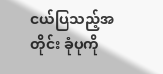ငယ်ပြသည့်အတိုင်း ခုံပုကို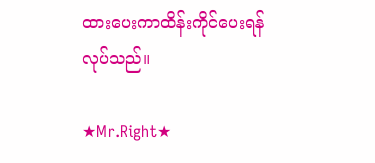ထားပေးကာထိန်းကိုင်ပေးရန် လုပ်သည်။

★Mr.Right★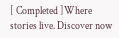[ Completed ]Where stories live. Discover now